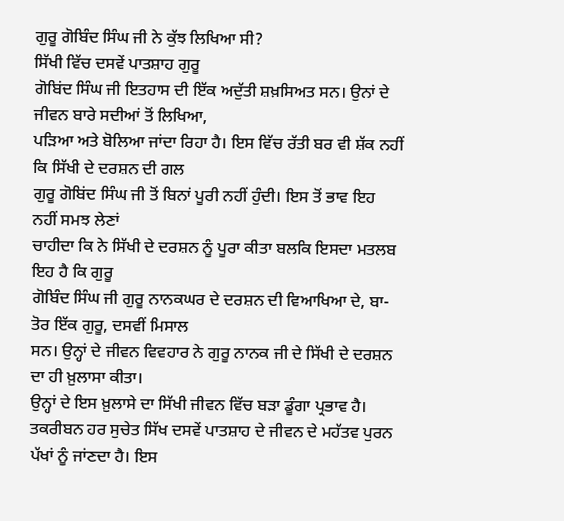ਗੁਰੂ ਗੋਬਿੰਦ ਸਿੰਘ ਜੀ ਨੇ ਕੁੱਝ ਲਿਖਿਆ ਸੀ?
ਸਿੱਖੀ ਵਿੱਚ ਦਸਵੇਂ ਪਾਤਸ਼ਾਹ ਗੁਰੂ
ਗੋਬਿਂਦ ਸਿੰਘ ਜੀ ਇਤਹਾਸ ਦੀ ਇੱਕ ਅਦੁੱਤੀ ਸ਼ਖ਼ਸਿਅਤ ਸਨ। ਉਨਾਂ ਦੇ ਜੀਵਨ ਬਾਰੇ ਸਦੀਆਂ ਤੋਂ ਲਿਖਿਆ,
ਪੜਿਆ ਅਤੇ ਬੋਲਿਆ ਜਾਂਦਾ ਰਿਹਾ ਹੈ। ਇਸ ਵਿੱਚ ਰੱਤੀ ਬਰ ਵੀ ਸ਼ੱਕ ਨਹੀਂ ਕਿ ਸਿੱਖੀ ਦੇ ਦਰਸ਼ਨ ਦੀ ਗਲ
ਗੁਰੂ ਗੋਬਿਂਦ ਸਿੰਘ ਜੀ ਤੋਂ ਬਿਨਾਂ ਪੂਰੀ ਨਹੀਂ ਹੁੰਦੀ। ਇਸ ਤੋਂ ਭਾਵ ਇਹ ਨਹੀਂ ਸਮਝ ਲੇਣਾਂ
ਚਾਹੀਦਾ ਕਿ ਨੇ ਸਿੱਖੀ ਦੇ ਦਰਸ਼ਨ ਨੂੰ ਪੂਰਾ ਕੀਤਾ ਬਲਕਿ ਇਸਦਾ ਮਤਲਬ ਇਹ ਹੈ ਕਿ ਗੁਰੂ
ਗੋਬਿੰਦ ਸਿੰਘ ਜੀ ਗੁਰੂ ਨਾਨਕਘਰ ਦੇ ਦਰਸ਼ਨ ਦੀ ਵਿਆਖਿਆ ਦੇ, ਬਾ-ਤੋਰ ਇੱਕ ਗੁਰੂ, ਦਸਵੀਂ ਮਿਸਾਲ
ਸਨ। ਉਨ੍ਹਾਂ ਦੇ ਜੀਵਨ ਵਿਵਹਾਰ ਨੇ ਗੁਰੂ ਨਾਨਕ ਜੀ ਦੇ ਸਿੱਖੀ ਦੇ ਦਰਸ਼ਨ ਦਾ ਹੀ ਖ਼ੁਲਾਸਾ ਕੀਤਾ।
ਉਨ੍ਹਾਂ ਦੇ ਇਸ ਖ਼ੁਲਾਸੇ ਦਾ ਸਿੱਖੀ ਜੀਵਨ ਵਿੱਚ ਬੜਾ ਡੂੰਗਾ ਪ੍ਰਭਾਵ ਹੈ।
ਤਕਰੀਬਨ ਹਰ ਸੁਚੇਤ ਸਿੱਖ ਦਸਵੇਂ ਪਾਤਸ਼ਾਹ ਦੇ ਜੀਵਨ ਦੇ ਮਹੱਤਵ ਪੁਰਨ ਪੱਖਾਂ ਨੂੰ ਜਾਂਣਦਾ ਹੈ। ਇਸ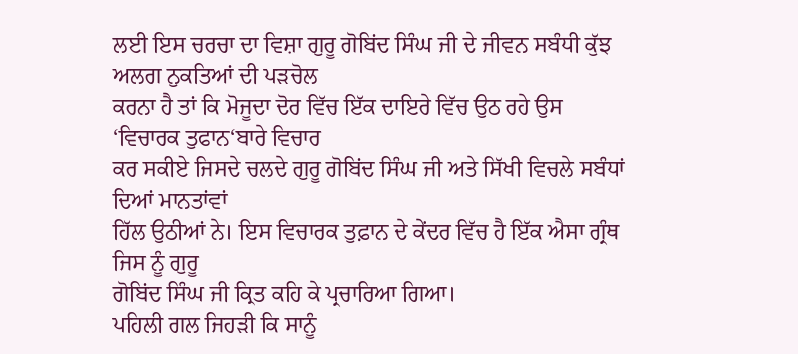ਲਈ ਇਸ ਚਰਚਾ ਦਾ ਵਿਸ਼ਾ ਗੁਰੂ ਗੋਬਿਂਦ ਸਿੰਘ ਜੀ ਦੇ ਜੀਵਨ ਸਬੰਧੀ ਕੁੱਝ ਅਲਗ ਨੁਕਤਿਆਂ ਦੀ ਪੜਚੋਲ
ਕਰਨਾ ਹੈ ਤਾਂ ਕਿ ਮੋਜੂਦਾ ਦੋਰ ਵਿੱਚ ਇੱਕ ਦਾਇਰੇ ਵਿੱਚ ਉਠ ਰਹੇ ਉਸ ‘ਵਿਚਾਰਕ ਤੁਫਾਨ‘ਬਾਰੇ ਵਿਚਾਰ
ਕਰ ਸਕੀਏ ਜਿਸਦੇ ਚਲਦੇ ਗੁਰੂ ਗੋਬਿਂਦ ਸਿੰਘ ਜੀ ਅਤੇ ਸਿੱਖੀ ਵਿਚਲੇ ਸਬੰਧਾਂ ਦਿਆਂ ਮਾਨਤਾਂਵਾਂ
ਹਿੱਲ ਉਠੀਆਂ ਨੇ। ਇਸ ਵਿਚਾਰਕ ਤੁਫ਼ਾਨ ਦੇ ਕੇਂਦਰ ਵਿੱਚ ਹੈ ਇੱਕ ਐਸਾ ਗ੍ਰੰਥ ਜਿਸ ਨੂੰ ਗੁਰੂ
ਗੋਬਿਂਦ ਸਿੰਘ ਜੀ ਕ੍ਰਿਤ ਕਹਿ ਕੇ ਪ੍ਰਚਾਰਿਆ ਗਿਆ।
ਪਹਿਲੀ ਗਲ ਜਿਹੜੀ ਕਿ ਸਾਨੂੰ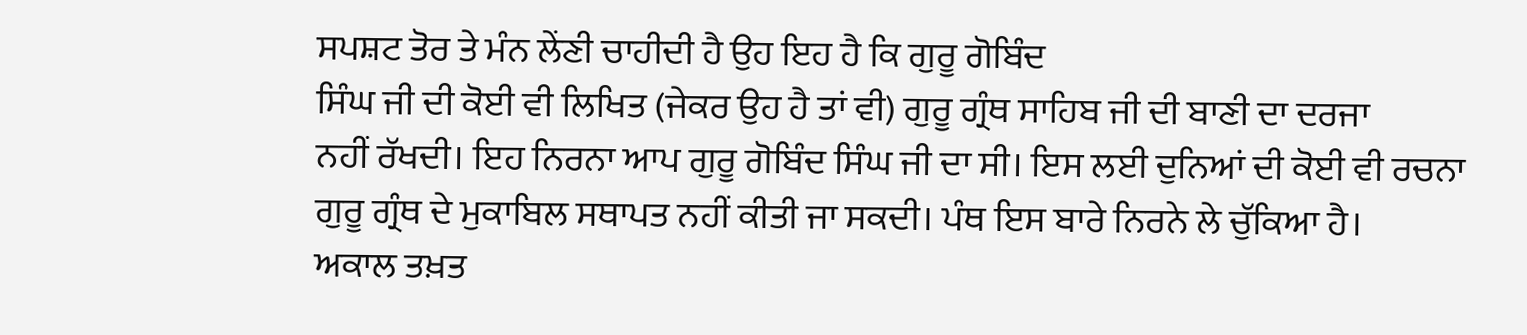ਸਪਸ਼ਟ ਤੋਰ ਤੇ ਮੰਨ ਲੇਂਣੀ ਚਾਹੀਦੀ ਹੈ ਉਹ ਇਹ ਹੈ ਕਿ ਗੁਰੂ ਗੋਬਿੰਦ
ਸਿੰਘ ਜੀ ਦੀ ਕੋਈ ਵੀ ਲਿਖਿਤ (ਜੇਕਰ ਉਹ ਹੈ ਤਾਂ ਵੀ) ਗੁਰੂ ਗ੍ਰੰਥ ਸਾਹਿਬ ਜੀ ਦੀ ਬਾਣੀ ਦਾ ਦਰਜਾ
ਨਹੀਂ ਰੱਖਦੀ। ਇਹ ਨਿਰਨਾ ਆਪ ਗੁਰੂ ਗੋਬਿੰਦ ਸਿੰਘ ਜੀ ਦਾ ਸੀ। ਇਸ ਲਈ ਦੁਨਿਆਂ ਦੀ ਕੋਈ ਵੀ ਰਚਨਾ
ਗੁਰੂ ਗ੍ਰੰਥ ਦੇ ਮੁਕਾਬਿਲ ਸਥਾਪਤ ਨਹੀਂ ਕੀਤੀ ਜਾ ਸਕਦੀ। ਪੰਥ ਇਸ ਬਾਰੇ ਨਿਰਨੇ ਲੇ ਚੁੱਕਿਆ ਹੈ।
ਅਕਾਲ ਤਖ਼ਤ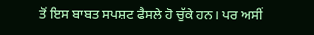ਤੋਂ ਇਸ ਬਾਬਤ ਸਪਸ਼ਟ ਫੈਸਲੇ ਹੋ ਚੁੱਕੇ ਹਨ। ਪਰ ਅਸੀਂ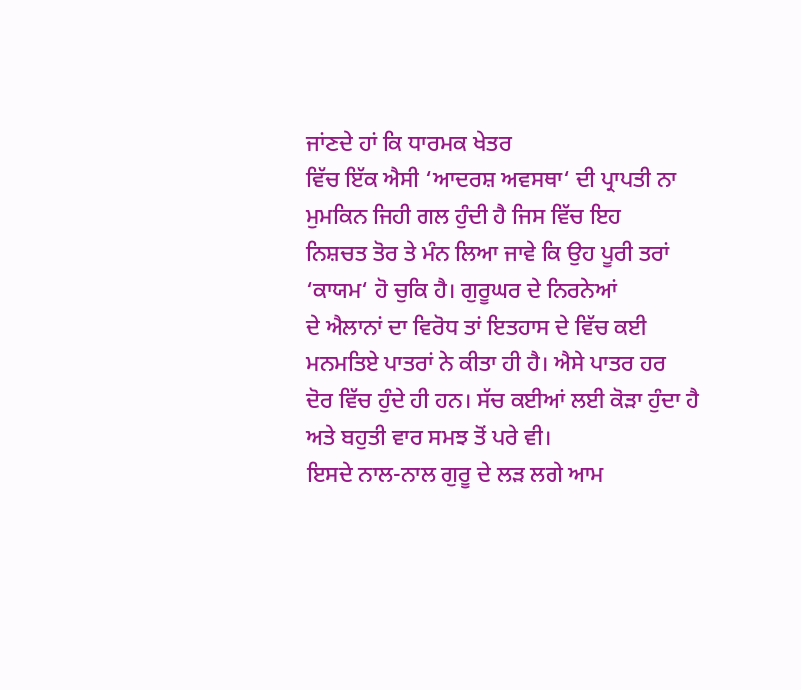ਜਾਂਣਦੇ ਹਾਂ ਕਿ ਧਾਰਮਕ ਖੇਤਰ
ਵਿੱਚ ਇੱਕ ਐਸੀ ‘ਆਦਰਸ਼ ਅਵਸਥਾ‘ ਦੀ ਪ੍ਰਾਪਤੀ ਨਾ ਮੁਮਕਿਨ ਜਿਹੀ ਗਲ ਹੁੰਦੀ ਹੈ ਜਿਸ ਵਿੱਚ ਇਹ
ਨਿਸ਼ਚਤ ਤੋਰ ਤੇ ਮੰਨ ਲਿਆ ਜਾਵੇ ਕਿ ਉਹ ਪੂਰੀ ਤਰਾਂ ‘ਕਾਯਮ‘ ਹੋ ਚੁਕਿ ਹੈ। ਗੁਰੂਘਰ ਦੇ ਨਿਰਨੇਆਂ
ਦੇ ਐਲਾਨਾਂ ਦਾ ਵਿਰੋਧ ਤਾਂ ਇਤਹਾਸ ਦੇ ਵਿੱਚ ਕਈ ਮਨਮਤਿਏ ਪਾਤਰਾਂ ਨੇ ਕੀਤਾ ਹੀ ਹੈ। ਐਸੇ ਪਾਤਰ ਹਰ
ਦੋਰ ਵਿੱਚ ਹੁੰਦੇ ਹੀ ਹਨ। ਸੱਚ ਕਈਆਂ ਲਈ ਕੋੜਾ ਹੁੰਦਾ ਹੈ ਅਤੇ ਬਹੁਤੀ ਵਾਰ ਸਮਝ ਤੋਂ ਪਰੇ ਵੀ।
ਇਸਦੇ ਨਾਲ-ਨਾਲ ਗੁਰੂ ਦੇ ਲੜ ਲਗੇ ਆਮ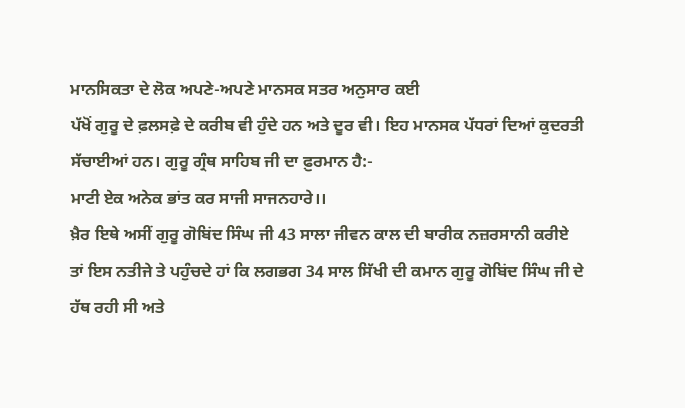ਮਾਨਸਿਕਤਾ ਦੇ ਲੋਕ ਅਪਣੇ-ਅਪਣੇ ਮਾਨਸਕ ਸਤਰ ਅਨੁਸਾਰ ਕਈ
ਪੱਖੋਂ ਗੁਰੂ ਦੇ ਫ਼ਲਸਫ਼ੇ ਦੇ ਕਰੀਬ ਵੀ ਹੁੰਦੇ ਹਨ ਅਤੇ ਦੂਰ ਵੀ। ਇਹ ਮਾਨਸਕ ਪੱਧਰਾਂ ਦਿਆਂ ਕੁਦਰਤੀ
ਸੱਚਾਈਆਂ ਹਨ। ਗੁਰੂ ਗ੍ਰੰਥ ਸਾਹਿਬ ਜੀ ਦਾ ਫ਼ੁਰਮਾਨ ਹੈ:-
ਮਾਟੀ ਏਕ ਅਨੇਕ ਭਾਂਤ ਕਰ ਸਾਜੀ ਸਾਜਨਹਾਰੇ।।
ਖ਼ੈਰ ਇਥੇ ਅਸੀਂ ਗੁਰੂ ਗੋਬਿਂਦ ਸਿੰਘ ਜੀ 43 ਸਾਲਾ ਜੀਵਨ ਕਾਲ ਦੀ ਬਾਰੀਕ ਨਜ਼ਰਸਾਨੀ ਕਰੀਏ
ਤਾਂ ਇਸ ਨਤੀਜੇ ਤੇ ਪਹੁੰਚਦੇ ਹਾਂ ਕਿ ਲਗਭਗ 34 ਸਾਲ ਸਿੱਖੀ ਦੀ ਕਮਾਨ ਗੁਰੂ ਗੋਬਿਂਦ ਸਿੰਘ ਜੀ ਦੇ
ਹੱਥ ਰਹੀ ਸੀ ਅਤੇ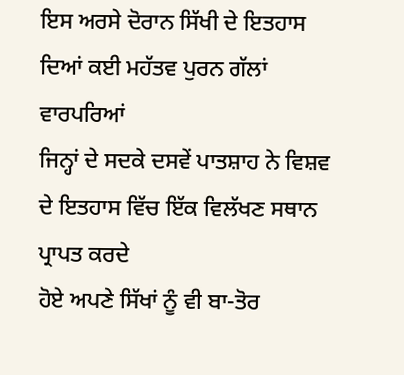ਇਸ ਅਰਸੇ ਦੋਰਾਨ ਸਿੱਖੀ ਦੇ ਇਤਹਾਸ ਦਿਆਂ ਕਈ ਮਹੱਤਵ ਪੁਰਨ ਗੱਲਾਂ ਵਾਰਪਰਿਆਂ
ਜਿਨ੍ਹਾਂ ਦੇ ਸਦਕੇ ਦਸਵੇਂ ਪਾਤਸ਼ਾਹ ਨੇ ਵਿਸ਼ਵ ਦੇ ਇਤਹਾਸ ਵਿੱਚ ਇੱਕ ਵਿਲੱਖਣ ਸਥਾਨ ਪ੍ਰਾਪਤ ਕਰਦੇ
ਹੋਏ ਅਪਣੇ ਸਿੱਖਾਂ ਨੂੰ ਵੀ ਬਾ-ਤੋਰ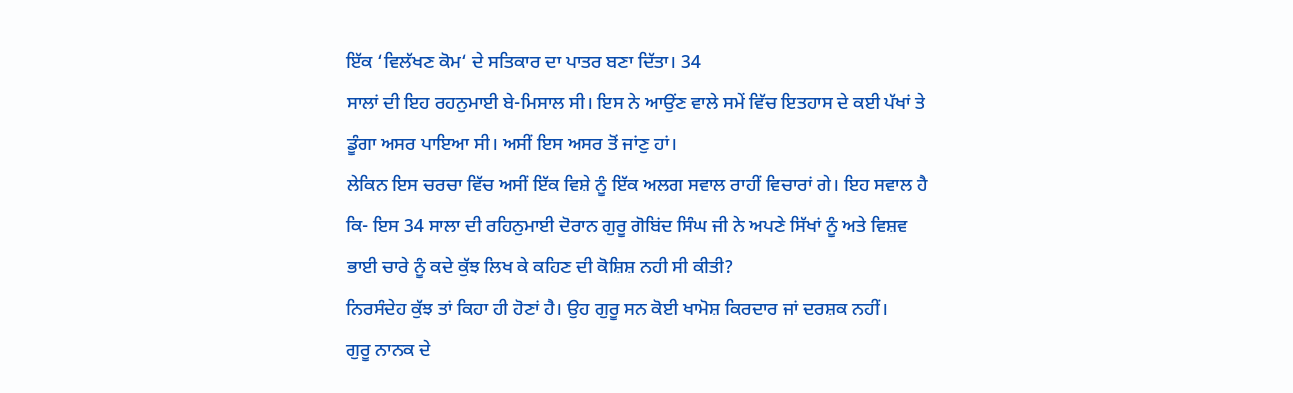ਇੱਕ ‘ਵਿਲੱਖਣ ਕੋਮ‘ ਦੇ ਸਤਿਕਾਰ ਦਾ ਪਾਤਰ ਬਣਾ ਦਿੱਤਾ। 34
ਸਾਲਾਂ ਦੀ ਇਹ ਰਹਨੁਮਾਈ ਬੇ-ਮਿਸਾਲ ਸੀ। ਇਸ ਨੇ ਆਉਂਣ ਵਾਲੇ ਸਮੇਂ ਵਿੱਚ ਇਤਹਾਸ ਦੇ ਕਈ ਪੱਖਾਂ ਤੇ
ਡੂੰਗਾ ਅਸਰ ਪਾਇਆ ਸੀ। ਅਸੀਂ ਇਸ ਅਸਰ ਤੋਂ ਜਾਂਣੁ ਹਾਂ।
ਲੇਕਿਨ ਇਸ ਚਰਚਾ ਵਿੱਚ ਅਸੀਂ ਇੱਕ ਵਿਸ਼ੇ ਨੂੰ ਇੱਕ ਅਲਗ ਸਵਾਲ ਰਾਹੀਂ ਵਿਚਾਰਾਂ ਗੇ। ਇਹ ਸਵਾਲ ਹੈ
ਕਿ- ਇਸ 34 ਸਾਲਾ ਦੀ ਰਹਿਨੁਮਾਈ ਦੋਰਾਨ ਗੁਰੂ ਗੋਬਿਂਦ ਸਿੰਘ ਜੀ ਨੇ ਅਪਣੇ ਸਿੱਖਾਂ ਨੂੰ ਅਤੇ ਵਿਸ਼ਵ
ਭਾਈ ਚਾਰੇ ਨੂੰ ਕਦੇ ਕੁੱਝ ਲਿਖ ਕੇ ਕਹਿਣ ਦੀ ਕੋਸ਼ਿਸ਼ ਨਹੀ ਸੀ ਕੀਤੀ?
ਨਿਰਸੰਦੇਹ ਕੁੱਝ ਤਾਂ ਕਿਹਾ ਹੀ ਹੋਣਾਂ ਹੈ। ਉਹ ਗੁਰੂ ਸਨ ਕੋਈ ਖਾਮੋਸ਼ ਕਿਰਦਾਰ ਜਾਂ ਦਰਸ਼ਕ ਨਹੀਂ।
ਗੁਰੂ ਨਾਨਕ ਦੇ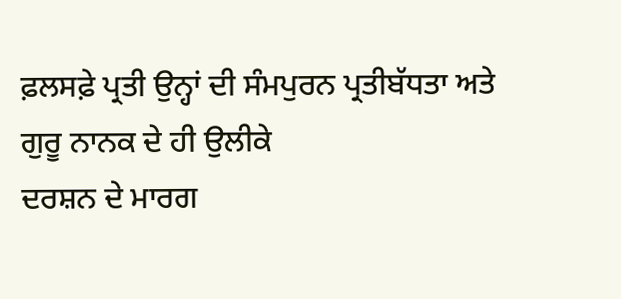ਫ਼ਲਸਫ਼ੇ ਪ੍ਰਤੀ ਉਨ੍ਹਾਂ ਦੀ ਸੰਮਪੁਰਨ ਪ੍ਰਤੀਬੱਧਤਾ ਅਤੇ ਗੁਰੂ ਨਾਨਕ ਦੇ ਹੀ ਉਲੀਕੇ
ਦਰਸ਼ਨ ਦੇ ਮਾਰਗ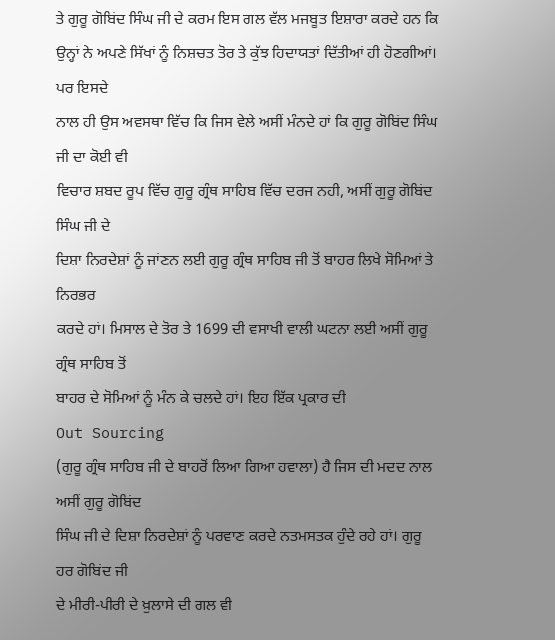ਤੇ ਗੁਰੂ ਗੋਬਿਂਦ ਸਿੰਘ ਜੀ ਦੇ ਕਰਮ ਇਸ ਗਲ ਵੱਲ ਮਜਬੂਤ ਇਸ਼ਾਰਾ ਕਰਦੇ ਹਨ ਕਿ
ਉਨ੍ਹਾਂ ਨੇ ਅਪਣੇ ਸਿੱਖਾਂ ਨੂੰ ਨਿਸ਼ਚਤ ਤੋਰ ਤੇ ਕੁੱਝ ਹਿਦਾਯਤਾਂ ਦਿੱਤੀਆਂ ਹੀ ਹੋਣਗੀਆਂ। ਪਰ ਇਸਦੇ
ਨਾਲ ਹੀ ਉਸ ਅਵਸਥਾ ਵਿੱਚ ਕਿ ਜਿਸ ਵੇਲੇ ਅਸੀਂ ਮੰਨਦੇ ਹਾਂ ਕਿ ਗੁਰੂ ਗੋਬਿਂਦ ਸਿੰਘ ਜੀ ਦਾ ਕੋਈ ਵੀ
ਵਿਚਾਰ ਸ਼ਬਦ ਰੂਪ ਵਿੱਚ ਗੁਰੂ ਗ੍ਰੰਥ ਸਾਹਿਬ ਵਿੱਚ ਦਰਜ ਨਹੀ, ਅਸੀਂ ਗੁਰੂ ਗੋਬਿਂਦ ਸਿੰਘ ਜੀ ਦੇ
ਦਿਸ਼ਾ ਨਿਰਦੇਸ਼ਾਂ ਨੂੰ ਜਾਂਣਨ ਲਈ ਗੁਰੂ ਗ੍ਰੰਥ ਸਾਹਿਬ ਜੀ ਤੋਂ ਬਾਹਰ ਲਿਖੇ ਸੋਮਿਆਂ ਤੇ ਨਿਰਭਰ
ਕਰਦੇ ਹਾਂ। ਮਿਸਾਲ ਦੇ ਤੋਰ ਤੇ 1699 ਦੀ ਵਸਾਖੀ ਵਾਲੀ ਘਟਨਾ ਲਈ ਅਸੀਂ ਗੁਰੂ ਗ੍ਰੰਥ ਸਾਹਿਬ ਤੋਂ
ਬਾਹਰ ਦੇ ਸੋਮਿਆਂ ਨੂੰ ਮੰਨ ਕੇ ਚਲਦੇ ਹਾਂ। ਇਹ ਇੱਕ ਪ੍ਰਕਾਰ ਦੀ
Out Sourcing
(ਗੁਰੂ ਗ੍ਰੰਥ ਸਾਹਿਬ ਜੀ ਦੇ ਬਾਹਰੋਂ ਲਿਆ ਗਿਆ ਹਵਾਲਾ) ਹੈ ਜਿਸ ਦੀ ਮਦਦ ਨਾਲ ਅਸੀਂ ਗੁਰੂ ਗੋਬਿਂਦ
ਸਿੰਘ ਜੀ ਦੇ ਦਿਸ਼ਾ ਨਿਰਦੇਸ਼ਾਂ ਨੂੰ ਪਰਵਾਣ ਕਰਦੇ ਨਤਮਸਤਕ ਹੁੰਦੇ ਰਹੇ ਹਾਂ। ਗੁਰੂ ਹਰ ਗੋਬਿਂਦ ਜੀ
ਦੇ ਮੀਰੀ-ਪੀਰੀ ਦੇ ਖ਼ੁਲਾਸੇ ਦੀ ਗਲ ਵੀ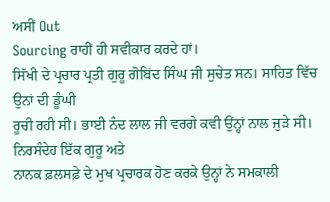ਅਸੀਂ Out
Sourcing ਰਾਹੀਂ ਹੀ ਸਵੀਕਾਰ ਕਰਦੇ ਹਾਂ।
ਸਿੱਖੀ ਦੇ ਪ੍ਰਚਾਰ ਪ੍ਰਤੀ ਗੁਰੂ ਗੋਬਿਂਦ ਸਿੰਘ ਜੀ ਸੁਚੇਤ ਸਨ। ਸਾਹਿਤ ਵਿੱਚ ਉਨਾਂ ਦੀ ਡੂੰਘੀ
ਰੂਚੀ ਰਹੀ ਸੀ। ਭਾਈ ਨੰਦ ਲਾਲ ਜੀ ਵਰਗੇ ਕਵੀ ਉਂਨ੍ਹਾਂ ਨਾਲ ਜੁੜੇ ਸੀ। ਨਿਰਸੰਦੇਹ ਇੱਕ ਗੁਰੂ ਅਤੇ
ਨਾਨਕ ਫ਼ਲਸਫ਼ੇ ਦੇ ਮੁਖ ਪ੍ਰਚਾਰਕ ਹੋਣ ਕਰਕੇ ਉਨ੍ਹਾਂ ਨੇ ਸਮਕਾਲੀ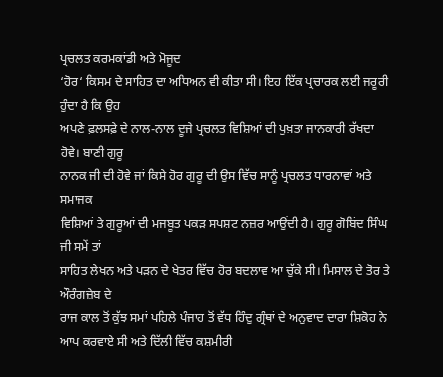ਪ੍ਰਚਲਤ ਕਰਮਕਾਂਡੀ ਅਤੇ ਮੋਜੂਦ
‘ਹੋਰ‘ ਕਿਸਮ ਦੇ ਸਾਹਿਤ ਦਾ ਅਧਿਅਨ ਵੀ ਕੀਤਾ ਸੀ। ਇਹ ਇੱਕ ਪ੍ਰਚਾਰਕ ਲਈ ਜਰੂਰੀ ਹੁੰਦਾ ਹੈ ਕਿ ਉਹ
ਅਪਣੇ ਫ਼ਲਸਫ਼ੇ ਦੇ ਨਾਲ-ਨਾਲ ਦੂਜੇ ਪ੍ਰਚਲਤ ਵਿਸ਼ਿਆਂ ਦੀ ਪੁਖ਼ਤਾ ਜਾਨਕਾਰੀ ਰੱਖਦਾ ਹੋਵੇ। ਬਾਣੀ ਗੁਰੂ
ਨਾਨਕ ਜੀ ਦੀ ਹੋਵੇ ਜਾਂ ਕਿਸੇ ਹੋਰ ਗੁਰੂ ਦੀ ਉਸ ਵਿੱਚ ਸਾਨੂੰ ਪ੍ਰਚਲਤ ਧਾਰਨਾਵਾਂ ਅਤੇ ਸਮਾਜਕ
ਵਿਸ਼ਿਆਂ ਤੇ ਗੁਰੂਆਂ ਦੀ ਮਜਬੂਤ ਪਕੜ ਸਪਸ਼ਟ ਨਜ਼ਰ ਆਉਂਦੀ ਹੈ। ਗੁਰੂ ਗੋਬਿਂਦ ਸਿੰਘ ਜੀ ਸਮੇਂ ਤਾਂ
ਸਾਹਿਤ ਲੇਖਨ ਅਤੇ ਪੜਨ ਦੇ ਖੇਤਰ ਵਿੱਚ ਹੋਰ ਬਦਲਾਵ ਆ ਚੁੱਕੇ ਸੀ। ਮਿਸਾਲ ਦੇ ਤੋਰ ਤੇ ਔਰੰਗਜ਼ੇਬ ਦੇ
ਰਾਜ ਕਾਲ ਤੋਂ ਕੁੱਝ ਸਮਾਂ ਪਹਿਲੇ ਪੰਜਾਹ ਤੋਂ ਵੱਧ ਹਿੰਦੁ ਗ੍ਰੰਥਾਂ ਦੇ ਅਨੁਵਾਦ ਦਾਰਾ ਸ਼ਿਕੋਹ ਨੇ
ਆਪ ਕਰਵਾਏ ਸੀ ਅਤੇ ਦਿੱਲੀ ਵਿੱਚ ਕਸ਼ਮੀਰੀ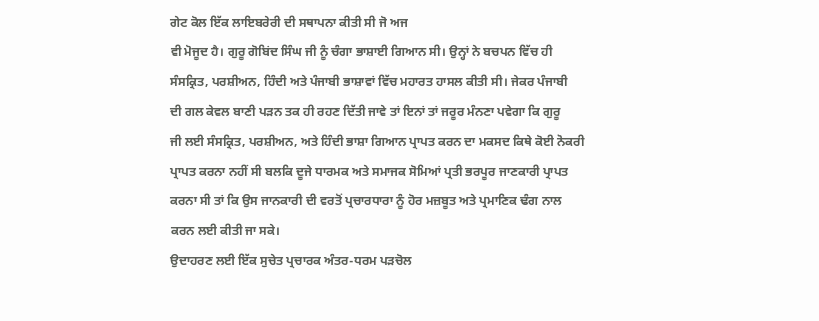ਗੇਟ ਕੋਲ ਇੱਕ ਲਾਇਬਰੇਰੀ ਦੀ ਸਥਾਪਨਾ ਕੀਤੀ ਸੀ ਜੋ ਅਜ
ਵੀ ਮੋਜੂਦ ਹੈ। ਗੁਰੂ ਗੋਬਿਂਦ ਸਿੰਘ ਜੀ ਨੂੰ ਚੰਗਾ ਭਾਸ਼ਾਈ ਗਿਆਨ ਸੀ। ਉਨ੍ਹਾਂ ਨੇ ਬਚਪਨ ਵਿੱਚ ਹੀ
ਸੰਸਕ੍ਰਿਤ, ਪਰਸ਼ੀਅਨ, ਹਿੰਦੀ ਅਤੇ ਪੰਜਾਬੀ ਭਾਸ਼ਾਵਾਂ ਵਿੱਚ ਮਹਾਰਤ ਹਾਸਲ ਕੀਤੀ ਸੀ। ਜੇਕਰ ਪੰਜਾਬੀ
ਦੀ ਗਲ ਕੇਵਲ ਬਾਣੀ ਪੜਨ ਤਕ ਹੀ ਰਹਣ ਦਿੱਤੀ ਜਾਵੇ ਤਾਂ ਇਨਾਂ ਤਾਂ ਜਰੂਰ ਮੰਨਣਾ ਪਵੇਗਾ ਕਿ ਗੁਰੂ
ਜੀ ਲਈ ਸੰਸਕ੍ਰਿਤ, ਪਰਸ਼ੀਅਨ, ਅਤੇ ਹਿੰਦੀ ਭਾਸ਼ਾ ਗਿਆਨ ਪ੍ਰਾਪਤ ਕਰਨ ਦਾ ਮਕਸਦ ਕਿਥੇ ਕੋਈ ਨੋਕਰੀ
ਪ੍ਰਾਪਤ ਕਰਨਾ ਨਹੀਂ ਸੀ ਬਲਕਿ ਦੂਜੇ ਧਾਰਮਕ ਅਤੇ ਸਮਾਜਕ ਸੋਮਿਆਂ ਪ੍ਰਤੀ ਭਰਪੂਰ ਜਾਣਕਾਰੀ ਪ੍ਰਾਪਤ
ਕਰਨਾ ਸੀ ਤਾਂ ਕਿ ਉਸ ਜਾਨਕਾਰੀ ਦੀ ਵਰਤੋਂ ਪ੍ਰਚਾਰਧਾਰਾ ਨੂੰ ਹੋਰ ਮਜ਼ਬੂਤ ਅਤੇ ਪ੍ਰਮਾਣਿਕ ਢੰਗ ਨਾਲ
ਕਰਨ ਲਈ ਕੀਤੀ ਜਾ ਸਕੇ।
ਉਦਾਹਰਣ ਲਈ ਇੱਕ ਸੁਚੇਤ ਪ੍ਰਚਾਰਕ ਅੰਤਰ-ਧਰਮ ਪੜਚੋਲ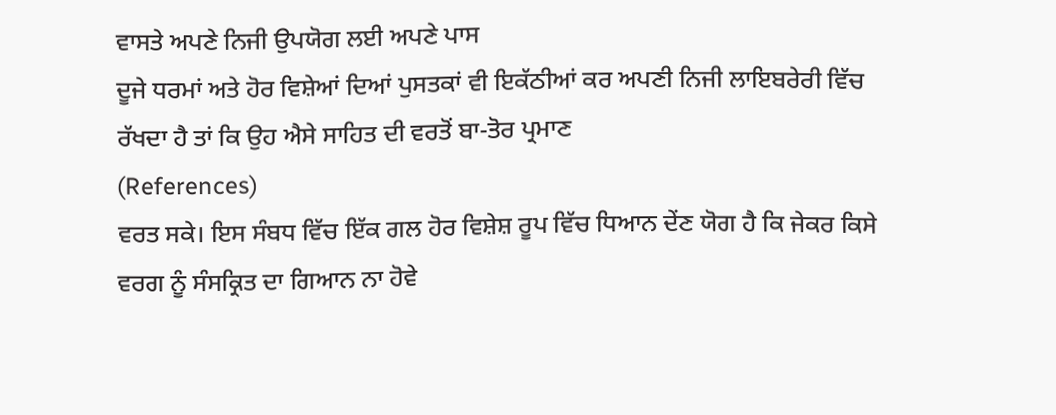ਵਾਸਤੇ ਅਪਣੇ ਨਿਜੀ ਉਪਯੋਗ ਲਈ ਅਪਣੇ ਪਾਸ
ਦੂਜੇ ਧਰਮਾਂ ਅਤੇ ਹੋਰ ਵਿਸ਼ੇਆਂ ਦਿਆਂ ਪੁਸਤਕਾਂ ਵੀ ਇਕੱਠੀਆਂ ਕਰ ਅਪਣੀ ਨਿਜੀ ਲਾਇਬਰੇਰੀ ਵਿੱਚ
ਰੱਖਦਾ ਹੈ ਤਾਂ ਕਿ ਉਹ ਐਸੇ ਸਾਹਿਤ ਦੀ ਵਰਤੋਂ ਬਾ-ਤੋਰ ਪ੍ਰਮਾਣ
(References)
ਵਰਤ ਸਕੇ। ਇਸ ਸੰਬਧ ਵਿੱਚ ਇੱਕ ਗਲ ਹੋਰ ਵਿਸ਼ੇਸ਼ ਰੂਪ ਵਿੱਚ ਧਿਆਨ ਦੇਂਣ ਯੋਗ ਹੈ ਕਿ ਜੇਕਰ ਕਿਸੇ
ਵਰਗ ਨੂੰ ਸੰਸਕ੍ਰਿਤ ਦਾ ਗਿਆਨ ਨਾ ਹੋਵੇ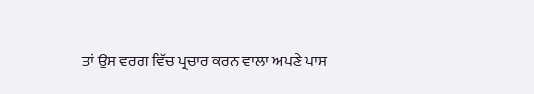ਤਾਂ ਉਸ ਵਰਗ ਵਿੱਚ ਪ੍ਰਚਾਰ ਕਰਨ ਵਾਲਾ ਅਪਣੇ ਪਾਸ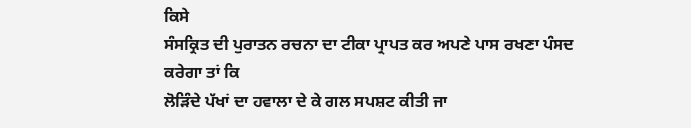ਕਿਸੇ
ਸੰਸਕ੍ਰਿਤ ਦੀ ਪੁਰਾਤਨ ਰਚਨਾ ਦਾ ਟੀਕਾ ਪ੍ਰਾਪਤ ਕਰ ਅਪਣੇ ਪਾਸ ਰਖਣਾ ਪੰਸਦ ਕਰੇਗਾ ਤਾਂ ਕਿ
ਲੋੜਿੰਦੇ ਪੱਖਾਂ ਦਾ ਹਵਾਲਾ ਦੇ ਕੇ ਗਲ ਸਪਸ਼ਟ ਕੀਤੀ ਜਾ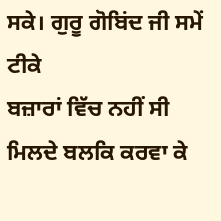ਸਕੇ। ਗੁਰੂ ਗੋਬਿਂਦ ਜੀ ਸਮੇਂ ਟੀਕੇ
ਬਜ਼ਾਰਾਂ ਵਿੱਚ ਨਹੀਂ ਸੀ ਮਿਲਦੇ ਬਲਕਿ ਕਰਵਾ ਕੇ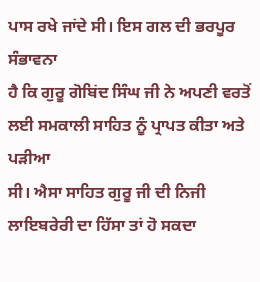ਪਾਸ ਰਖੇ ਜਾਂਦੇ ਸੀ। ਇਸ ਗਲ ਦੀ ਭਰਪੂਰ ਸੰਭਾਵਨਾ
ਹੈ ਕਿ ਗੁਰੂ ਗੋਬਿਂਦ ਸਿੰਘ ਜੀ ਨੇ ਅਪਣੀ ਵਰਤੋਂ ਲਈ ਸਮਕਾਲੀ ਸਾਹਿਤ ਨੂੰ ਪ੍ਰਾਪਤ ਕੀਤਾ ਅਤੇ ਪੜੀਆ
ਸੀ। ਐਸਾ ਸਾਹਿਤ ਗੁਰੂ ਜੀ ਦੀ ਨਿਜੀ ਲਾਇਬਰੇਰੀ ਦਾ ਹਿੱਸਾ ਤਾਂ ਹੋ ਸਕਦਾ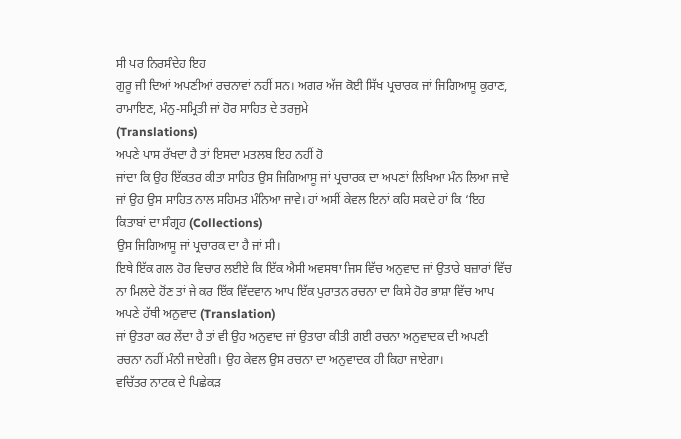ਸੀ ਪਰ ਨਿਰਸੰਦੇਹ ਇਹ
ਗੁਰੂ ਜੀ ਦਿਆਂ ਅਪਣੀਆਂ ਰਚਨਾਵਾਂ ਨਹੀਂ ਸਨ। ਅਗਰ ਅੱਜ ਕੋਈ ਸਿੱਖ ਪ੍ਰਚਾਰਕ ਜਾਂ ਜਿਗਿਆਸੂ ਕੁਰਾਣ,
ਰਾਮਾਇਣ, ਮੰਨੁ-ਸਮ੍ਰਿਤੀ ਜਾਂ ਹੋਰ ਸਾਹਿਤ ਦੇ ਤਰਜੁਮੇ
(Translations)
ਅਪਣੇ ਪਾਸ ਰੱਖਦਾ ਹੈ ਤਾਂ ਇਸਦਾ ਮਤਲਬ ਇਹ ਨਹੀਂ ਹੋ
ਜਾਂਦਾ ਕਿ ਉਹ ਇੱਕਤਰ ਕੀਤਾ ਸਾਹਿਤ ਉਸ ਜਿਗਿਆਸੂ ਜਾਂ ਪ੍ਰਚਾਰਕ ਦਾ ਅਪਣਾਂ ਲਿਖਿਆ ਮੰਨ ਲਿਆ ਜਾਵੇ
ਜਾਂ ਉਹ ਉਸ ਸਾਹਿਤ ਨਾਲ ਸਹਿਮਤ ਮੰਨਿਆ ਜਾਵੇ। ਹਾਂ ਅਸੀਂ ਕੇਵਲ ਇਨਾਂ ਕਹਿ ਸਕਦੇ ਹਾਂ ਕਿ ‘ਇਹ
ਕਿਤਾਬਾਂ ਦਾ ਸੰਗ੍ਰਹ (Collections)
ਉਸ ਜਿਗਿਆਸੂ ਜਾਂ ਪ੍ਰਚਾਰਕ ਦਾ ਹੈ ਜਾਂ ਸੀ।
ਇਥੇ ਇੱਕ ਗਲ ਹੋਰ ਵਿਚਾਰ ਲਈਏ ਕਿ ਇੱਕ ਐਸੀ ਅਵਸਥਾ ਜਿਸ ਵਿੱਚ ਅਨੁਵਾਦ ਜਾਂ ਉਤਾਰੇ ਬਜ਼ਾਰਾਂ ਵਿੱਚ
ਨਾ ਮਿਲਦੇ ਹੋਂਣ ਤਾਂ ਜੇ ਕਰ ਇੱਕ ਵਿੱਦਵਾਨ ਆਪ ਇੱਕ ਪੁਰਾਤਨ ਰਚਨਾ ਦਾ ਕਿਸੇ ਹੋਰ ਭਾਸ਼ਾ ਵਿੱਚ ਆਪ
ਅਪਣੇ ਹੱਥੀ ਅਨੁਵਾਦ (Translation)
ਜਾਂ ਉਤਰਾ ਕਰ ਲੇਂਦਾ ਹੈ ਤਾਂ ਵੀ ਉਹ ਅਨੁਵਾਦ ਜਾਂ ਉਤਾਰਾ ਕੀਤੀ ਗਈ ਰਚਨਾ ਅਨੁਵਾਦਕ ਦੀ ਅਪਣੀ
ਰਚਨਾ ਨਹੀਂ ਮੰਨੀ ਜਾਏਗੀ। ਉਹ ਕੇਵਲ ਉਸ ਰਚਨਾ ਦਾ ਅਨੁਵਾਦਕ ਹੀ ਕਿਹਾ ਜਾਏਗਾ।
ਵਚਿੱਤਰ ਨਾਟਕ ਦੇ ਪਿਛੇਕੜ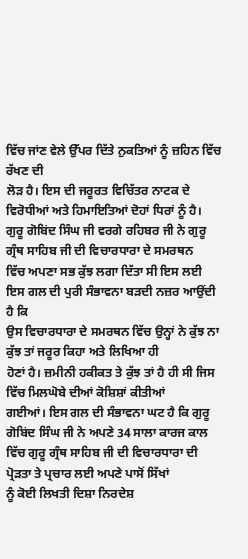ਵਿੱਚ ਜਾਂਣ ਵੇਲੇ ਉੱਪਰ ਦਿੱਤੇ ਨੁਕਤਿਆਂ ਨੂੰ ਜ਼ਹਿਨ ਵਿੱਚ ਰੱਖਣ ਦੀ
ਲੋੜ ਹੈ। ਇਸ ਦੀ ਜਰੂਰਤ ਵਿਚਿੱਤਰ ਨਾਟਕ ਦੇ ਵਿਰੋਧੀਆਂ ਅਤੇ ਹਿਮਾਇਤਿਆਂ ਦੋਹਾਂ ਧਿਰਾਂ ਨੂੰ ਹੈ।
ਗੁਰੂ ਗੋਬਿਂਦ ਸਿੰਘ ਜੀ ਵਰਗੇ ਰਹਿਬਰ ਜੀ ਨੇ ਗੁਰੂ ਗ੍ਰੰਥ ਸਾਹਿਬ ਜੀ ਦੀ ਵਿਚਾਰਧਾਰਾ ਦੇ ਸਮਰਥਨ
ਵਿੱਚ ਅਪਣਾ ਸਭ ਕੁੱਝ ਲਗਾ ਦਿੱਤਾ ਸੀ ਇਸ ਲਈ ਇਸ ਗਲ ਦੀ ਪੁਰੀ ਸੰਭਾਵਨਾ ਬੜਦੀ ਨਜ਼ਰ ਆਉਂਦੀ ਹੈ ਕਿ
ਉਸ ਵਿਚਾਰਧਾਰਾ ਦੇ ਸਮਰਥਨ ਵਿੱਚ ਉਨ੍ਹਾਂ ਨੇ ਕੁੱਝ ਨਾ ਕੁੱਝ ਤਾਂ ਜਰੂਰ ਕਿਹਾ ਅਤੇ ਲਿਖਿਆ ਹੀ
ਹੋਣਾਂ ਹੈ। ਜ਼ਮੀਨੀ ਹਕੀਕਤ ਤੇ ਕੁੱਝ ਤਾਂ ਹੈ ਹੀ ਸੀ ਜਿਸ ਵਿੱਚ ਮਿਲਘੋਬੇ ਦੀਆਂ ਕੋਸ਼ਿਸ਼ਾਂ ਕੀਤੀਆਂ
ਗਈਆਂ। ਇਸ ਗਲ ਦੀ ਸੰਭਾਵਨਾ ਘਟ ਹੈ ਕਿ ਗੁਰੂ ਗੋਬਿਂਦ ਸਿੰਘ ਜੀ ਨੇ ਅਪਣੇ 34 ਸਾਲਾ ਕਾਰਜ ਕਾਲ
ਵਿੱਚ ਗੁਰੂ ਗ੍ਰੰਥ ਸਾਹਿਬ ਜੀ ਦੀ ਵਿਚਾਰਧਾਰਾ ਦੀ ਪ੍ਰੋੜਤਾ ਤੇ ਪ੍ਰਚਾਰ ਲਈ ਅਪਣੇ ਪਾਸੋਂ ਸਿੱਖਾਂ
ਨੂੰ ਕੋਈ ਲਿਖਤੀ ਦਿਸ਼ਾ ਨਿਰਦੇਸ਼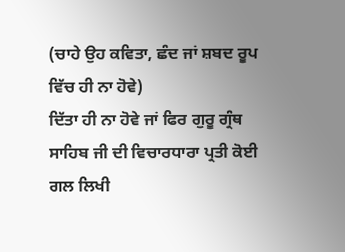(ਚਾਹੇ ਉਹ ਕਵਿਤਾ, ਛੰਦ ਜਾਂ ਸ਼ਬਦ ਰੂਪ ਵਿੱਚ ਹੀ ਨਾ ਹੋਵੇ)
ਦਿੱਤਾ ਹੀ ਨਾ ਹੋਵੇ ਜਾਂ ਫਿਰ ਗੁਰੂ ਗ੍ਰੰਥ ਸਾਹਿਬ ਜੀ ਦੀ ਵਿਚਾਰਧਾਰਾ ਪ੍ਰਤੀ ਕੋਈ ਗਲ ਲਿਖੀ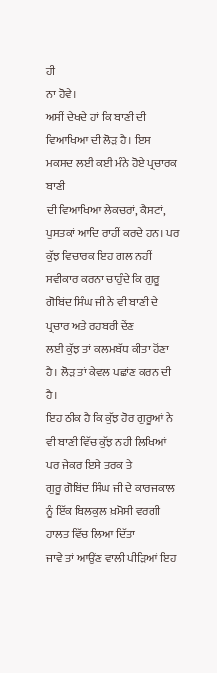ਹੀ
ਨਾ ਹੋਵੇ।
ਅਸੀਂ ਦੇਖਦੇ ਹਾਂ ਕਿ ਬਾਣੀ ਦੀ ਵਿਆਖਿਆ ਦੀ ਲੋੜ ਹੈ। ਇਸ ਮਕਸਦ ਲਈ ਕਈ ਮੰਨੇ ਹੋਏ ਪ੍ਰਚਾਰਕ ਬਾਣੀ
ਦੀ ਵਿਆਖਿਆ ਲੇਕਚਰਾਂ, ਕੈਸਟਾਂ, ਪੁਸਤਕਾਂ ਆਦਿ ਰਾਹੀਂ ਕਰਦੇ ਹਨ। ਪਰ ਕੁੱਝ ਵਿਚਾਰਕ ਇਹ ਗਲ ਨਹੀਂ
ਸਵੀਕਾਰ ਕਰਨਾ ਚਾਹੁੰਦੇ ਕਿ ਗੁਰੂ ਗੋਬਿਂਦ ਸਿੰਘ ਜੀ ਨੇ ਵੀ ਬਾਣੀ ਦੇ ਪ੍ਰਚਾਰ ਅਤੇ ਰਹਬਰੀ ਦੇਂਣ
ਲਈ ਕੁੱਝ ਤਾਂ ਕਲਮਬੱਧ ਕੀਤਾ ਹੋਂਣਾ ਹੈ। ਲੋੜ ਤਾਂ ਕੇਵਲ ਪਛਾਂਣ ਕਰਨ ਦੀ ਹੈ।
ਇਹ ਠੀਕ ਹੈ ਕਿ ਕੁੱਝ ਹੋਰ ਗੁਰੂਆਂ ਨੇ ਵੀ ਬਾਣੀ ਵਿੱਚ ਕੁੱਝ ਨਹੀ ਲਿਖਿਆਂ ਪਰ ਜੇਕਰ ਇਸੇ ਤਰਕ ਤੇ
ਗੁਰੂ ਗੋਬਿਂਦ ਸਿੰਘ ਜੀ ਦੇ ਕਾਰਜਕਾਲ ਨੂੰ ਇੱਕ ਬਿਲਕੁਲ ਖ਼ਮੋਸੀ ਵਰਗੀ ਹਾਲਤ ਵਿੱਚ ਲਿਆ ਦਿੱਤਾ
ਜਾਵੇ ਤਾਂ ਆਉਂਣ ਵਾਲੀ ਪੀੜਿਆਂ ਇਹ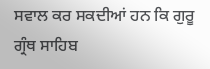ਸਵਾਲ ਕਰ ਸਕਦੀਆਂ ਹਨ ਕਿ ਗੁਰੂ ਗ੍ਰੰਥ ਸਾਹਿਬ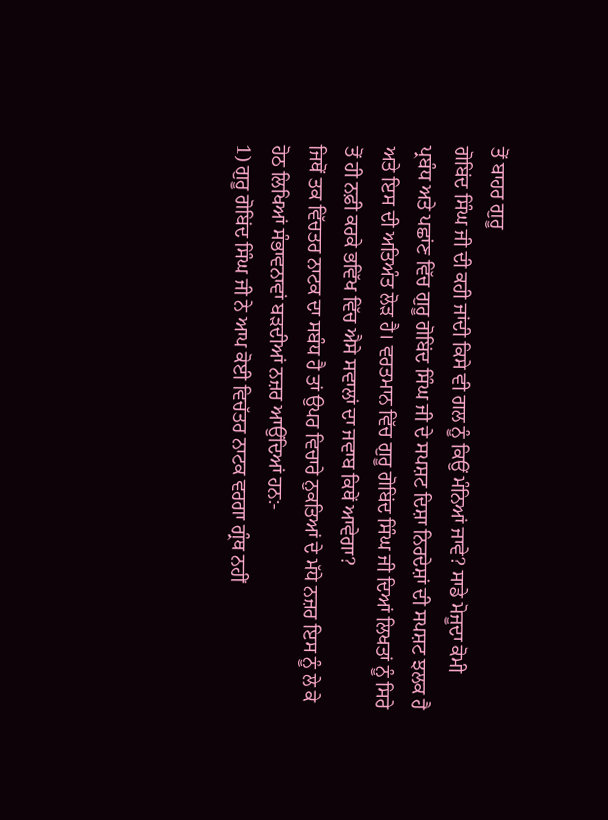ਤੋਂ ਬਾਹਰ ਗੁਰੂ
ਗੋਬਿਂਦ ਸਿੰਘ ਜੀ ਦੀ ਕਹੀ ਜਾਂਦੀ ਕਿਸੇ ਵੀ ਗਲ ਨੂੰ ਕਿਉਂ ਮੰਨਿਆਂ ਜਾਵੇ? ਸਾਡੇ ਮੋਜੂਦਾ ਕੋਮੀ
ਪ੍ਰਬੰਧ ਅਤੇ ਪਛਾਂਣ ਵਿੱਚ ਗੁਰੂ ਗੋਬਿਂਦ ਸਿੰਘ ਜੀ ਦੇ ਸਪਸ਼ਟ ਦਿਸ਼ਾ ਨਿਰਦੇਸ਼ਾਂ ਦੀ ਸਪਸ਼ਟ ਝਲਕ ਹੈ
ਅਤੇ ਇਸ ਦੀ ਅਤਿਅੰਤ ਲੋੜ ਹੈ। ਵਰਤਮਾਨ ਵਿੱਚ ਗੁਰੂ ਗੋਬਿਂਦ ਸਿੰਘ ਜੀ ਦਿਆਂ ਲਿਖਤਾਂ ਨੂੰ ਸਿਰੇ
ਤੋਂ ਹੀ ਨਫ਼ੀ ਕਰਕੇ ਭਵਿੱਖ ਵਿੱਚ ਐਸੇ ਸਵਾਲਾਂ ਦਾ ਜਵਾਬ ਕਿਥੇਂ ਆਵੇਗਾ?
ਜਿਥੋਂ ਤਕ ਵਿੱਚਤਰ ਨਾਟਕ ਦਾ ਸਬੰਧ ਹੈ ਤਾਂ ਉਪਰ ਵਿਚਾਰੇ ਨੁਕਤਿਆਂ ਦੇ ਮੱਧੇ ਨਜ਼ਰ ਇਸ ਨੂੰ ਲੇ ਕੇ
ਹੋਠ ਲਿਖਿਆਂ ਸੰਭਾਵਨਾਵਾਂ ਬੜਦੀਆਂ ਨਜ਼ਰ ਆਉਂਦਿਆਂ ਹਨ:-
1) ਗੁਰੂ ਗੋਬਿਂਦ ਸਿੰਘ ਜੀ ਨੇ ਆਪ ਕੋਈ ਵਿਚੱਤਰ ਨਾਟਕ ਵਰਗਾ ਗ੍ਰੰਥ ਨਹੀਂ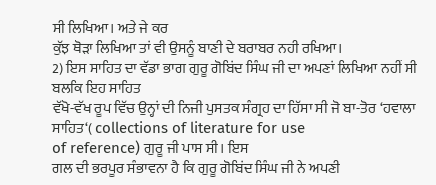ਸੀ ਲਿਖਿਆ। ਅਤੇ ਜੇ ਕਰ
ਕੁੱਝ ਥੋੜਾ ਲਿਖਿਆ ਤਾਂ ਵੀ ਉਸਨੂੰ ਬਾਣੀ ਦੇ ਬਰਾਬਰ ਨਹੀ ਰਖਿਆ।
2) ਇਸ ਸਾਹਿਤ ਦਾ ਵੱਡਾ ਭਾਗ ਗੁਰੂ ਗੋਬਿਂਦ ਸਿੰਘ ਜੀ ਦਾ ਅਪਣਾਂ ਲਿਖਿਆ ਨਹੀਂ ਸੀ ਬਲਕਿ ਇਹ ਸਾਹਿਤ
ਵੱਖੋ-ਵੱਖ ਰੂਪ ਵਿੱਚ ਉਨ੍ਹਾਂ ਦੀ ਨਿਜੀ ਪੁਸਤਕ ਸੰਗ੍ਰਹ ਦਾ ਹਿੱਸਾ ਸੀ ਜੋ ਬਾ-ਤੋਰ ‘ਹਵਾਲਾ
ਸਾਹਿਤ‘( collections of literature for use
of reference) ਗੁਰੂ ਜੀ ਪਾਸ ਸੀ। ਇਸ
ਗਲ ਦੀ ਭਰਪੂਰ ਸੰਭਾਵਨਾ ਹੈ ਕਿ ਗੁਰੂ ਗੋਬਿਂਦ ਸਿੰਘ ਜੀ ਨੇ ਅਪਣੀ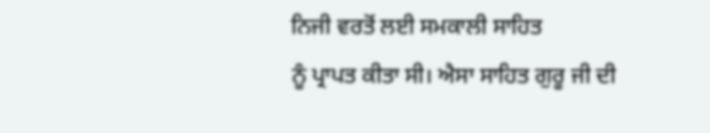ਨਿਜੀ ਵਰਤੋਂ ਲਈ ਸਮਕਾਲੀ ਸਾਹਿਤ
ਨੂੰ ਪ੍ਰਾਪਤ ਕੀਤਾ ਸੀ। ਐਸਾ ਸਾਹਿਤ ਗੁਰੂ ਜੀ ਦੀ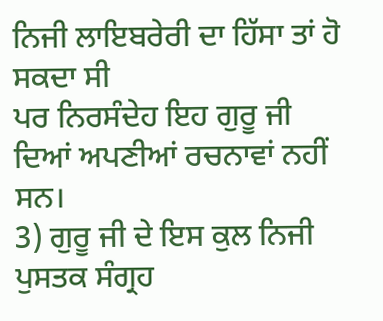ਨਿਜੀ ਲਾਇਬਰੇਰੀ ਦਾ ਹਿੱਸਾ ਤਾਂ ਹੋ ਸਕਦਾ ਸੀ
ਪਰ ਨਿਰਸੰਦੇਹ ਇਹ ਗੁਰੂ ਜੀ ਦਿਆਂ ਅਪਣੀਆਂ ਰਚਨਾਵਾਂ ਨਹੀਂ ਸਨ।
3) ਗੁਰੂ ਜੀ ਦੇ ਇਸ ਕੁਲ ਨਿਜੀ ਪੁਸਤਕ ਸੰਗ੍ਰਹ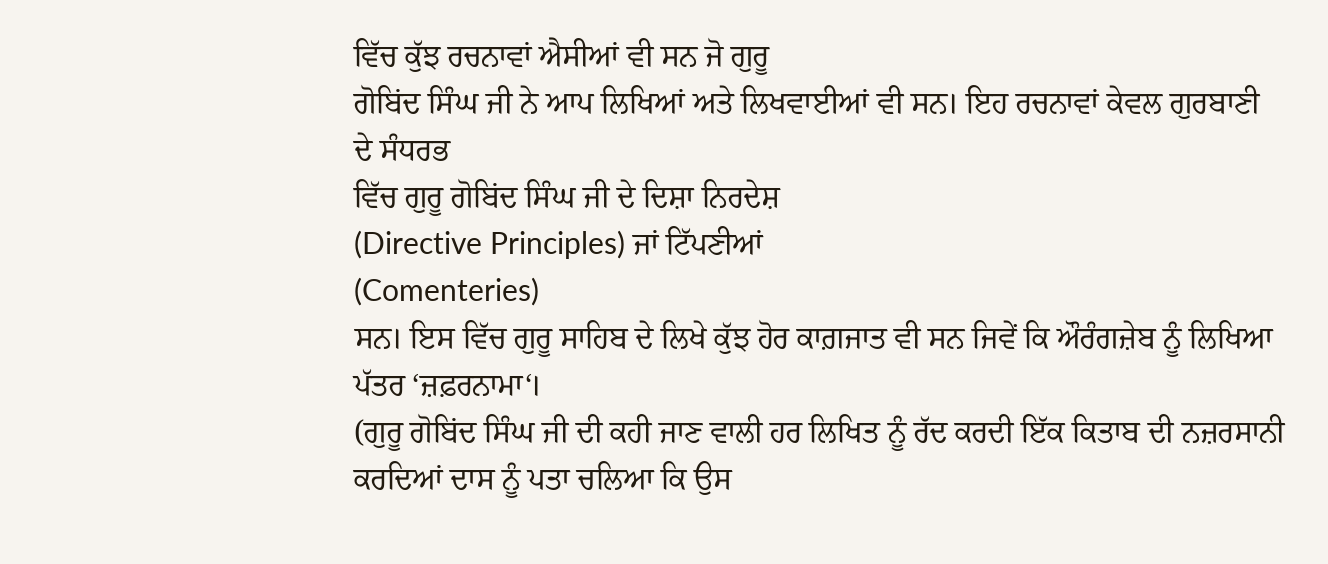ਵਿੱਚ ਕੁੱਝ ਰਚਨਾਵਾਂ ਐਸੀਆਂ ਵੀ ਸਨ ਜੋ ਗੁਰੂ
ਗੋਬਿਂਦ ਸਿੰਘ ਜੀ ਨੇ ਆਪ ਲਿਖਿਆਂ ਅਤੇ ਲਿਖਵਾਈਆਂ ਵੀ ਸਨ। ਇਹ ਰਚਨਾਵਾਂ ਕੇਵਲ ਗੁਰਬਾਣੀ ਦੇ ਸੰਧਰਭ
ਵਿੱਚ ਗੁਰੂ ਗੋਬਿਂਦ ਸਿੰਘ ਜੀ ਦੇ ਦਿਸ਼ਾ ਨਿਰਦੇਸ਼
(Directive Principles) ਜਾਂ ਟਿੱਪਣੀਆਂ
(Comenteries)
ਸਨ। ਇਸ ਵਿੱਚ ਗੁਰੂ ਸਾਹਿਬ ਦੇ ਲਿਖੇ ਕੁੱਝ ਹੋਰ ਕਾਗ਼ਜਾਤ ਵੀ ਸਨ ਜਿਵੇਂ ਕਿ ਔਰੰਗਜ਼ੇਬ ਨੂੰ ਲਿਖਿਆ
ਪੱਤਰ ‘ਜ਼ਫ਼ਰਨਾਮਾ‘।
(ਗੁਰੂ ਗੋਬਿਂਦ ਸਿੰਘ ਜੀ ਦੀ ਕਹੀ ਜਾਣ ਵਾਲੀ ਹਰ ਲਿਖਿਤ ਨੂੰ ਰੱਦ ਕਰਦੀ ਇੱਕ ਕਿਤਾਬ ਦੀ ਨਜ਼ਰਸਾਨੀ
ਕਰਦਿਆਂ ਦਾਸ ਨੂੰ ਪਤਾ ਚਲਿਆ ਕਿ ਉਸ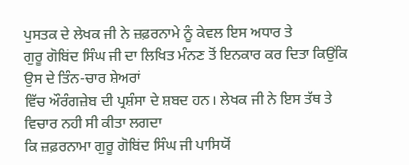ਪੁਸਤਕ ਦੇ ਲੇਖਕ ਜੀ ਨੇ ਜ਼ਫ਼ਰਨਾਮੇ ਨੂੰ ਕੇਵਲ ਇਸ ਅਧਾਰ ਤੇ
ਗੁਰੂ ਗੋਬਿਂਦ ਸਿੰਘ ਜੀ ਦਾ ਲਿਖਿਤ ਮੰਨਣ ਤੋਂ ਇਨਕਾਰ ਕਰ ਦਿਤਾ ਕਿਉਂਕਿ ਉਸ ਦੇ ਤਿੰਨ-ਚਾਰ ਸ਼ੇਅਰਾਂ
ਵਿੱਚ ਔਰੰਗਜ਼ੇਬ ਦੀ ਪ੍ਰਸ਼ੰਸਾ ਦੇ ਸ਼ਬਦ ਹਨ। ਲੇਖਕ ਜੀ ਨੇ ਇਸ ਤੱਥ ਤੇ ਵਿਚਾਰ ਨਹੀ ਸੀ ਕੀਤਾ ਲਗਦਾ
ਕਿ ਜ਼ਫ਼ਰਨਾਮਾ ਗੁਰੂ ਗੋਬਿਂਦ ਸਿੰਘ ਜੀ ਪਾਸਿਯੋਂ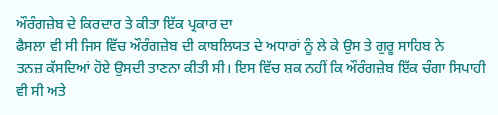ਔਰੰਗਜ਼ੇਬ ਦੇ ਕਿਰਦਾਰ ਤੇ ਕੀਤਾ ਇੱਕ ਪ੍ਰਕਾਰ ਦਾ
ਫੈਸਲਾ ਵੀ ਸੀ ਜਿਸ ਵਿੱਚ ਔਰੰਗਜ਼ੇਬ ਦੀ ਕਾਬਲਿਯਤ ਦੇ ਅਧਾਰਾਂ ਨੂੰ ਲੇ ਕੇ ਉਸ ਤੇ ਗੁਰੂ ਸਾਹਿਬ ਨੇ
ਤਨਜ਼ ਕੱਸਦਿਆਂ ਹੋਏ ਉਸਦੀ ਤਾਣਨਾ ਕੀਤੀ ਸੀ। ਇਸ ਵਿੱਚ ਸ਼ਕ ਨਹੀਂ ਕਿ ਔਰੰਗਜ਼ੇਬ ਇੱਕ ਚੰਗਾ ਸਿਪਾਹੀ
ਵੀ ਸੀ ਅਤੇ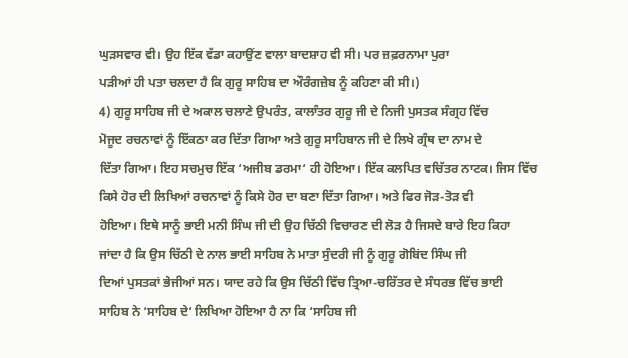ਘੁੜਸਵਾਰ ਵੀ। ਉਹ ਇੱਕ ਵੱਡਾ ਕਹਾਉਂਣ ਵਾਲਾ ਬਾਦਸ਼ਾਹ ਵੀ ਸੀ। ਪਰ ਜ਼ਫ਼ਰਨਾਮਾ ਪੁਰਾ
ਪੜੀਆਂ ਹੀ ਪਤਾ ਚਲਦਾ ਹੈ ਕਿ ਗੁਰੂ ਸਾਹਿਬ ਦਾ ਔਰੰਗਜ਼ੇਬ ਨੂੰ ਕਹਿਣਾ ਕੀ ਸੀ।)
4) ਗੁਰੂ ਸਾਹਿਬ ਜੀ ਦੇ ਅਕਾਲ ਚਲਾਣੇ ਉਪਰੰਤ, ਕਾਲਾੰਤਰ ਗੁਰੂ ਜੀ ਦੇ ਨਿਜੀ ਪੁਸਤਕ ਸੰਗ੍ਰਹ ਵਿੱਚ
ਮੋਜੂਦ ਰਚਨਾਵਾਂ ਨੂੰ ਇੱਕਠਾ ਕਰ ਦਿੱਤਾ ਗਿਆ ਅਤੇ ਗੁਰੂ ਸਾਹਿਬਾਨ ਜੀ ਦੇ ਲਿਖੇ ਗ੍ਰੰਥ ਦਾ ਨਾਮ ਦੇ
ਦਿੱਤਾ ਗਿਆ। ਇਹ ਸਚਮੁਚ ਇੱਕ ‘ਅਜੀਬ ਡਰਮਾ‘ ਹੀ ਹੋਇਆ। ਇੱਕ ਕਲਪਿਤ ਵਚਿੱਤਰ ਨਾਟਕ। ਜਿਸ ਵਿੱਚ
ਕਿਸੇ ਹੋਰ ਦੀ ਲਿਖਿਆਂ ਰਚਨਾਵਾਂ ਨੂੰ ਕਿਸੇ ਹੋਰ ਦਾ ਬਣਾ ਦਿੱਤਾ ਗਿਆ। ਅਤੇ ਫਿਰ ਜੋੜ-ਤੋੜ ਵੀ
ਹੋਇਆ। ਇਥੇ ਸਾਨੂੰ ਭਾਈ ਮਨੀ ਸਿੰਘ ਜੀ ਦੀ ਉਹ ਚਿੱਠੀ ਵਿਚਾਰਣ ਦੀ ਲੋੜ ਹੈ ਜਿਸਦੇ ਬਾਰੇ ਇਹ ਕਿਹਾ
ਜਾਂਦਾ ਹੈ ਕਿ ਉਸ ਚਿੱਠੀ ਦੇ ਨਾਲ ਭਾਈ ਸਾਹਿਬ ਨੇ ਮਾਤਾ ਸੁੰਦਰੀ ਜੀ ਨੂੰ ਗੁਰੂ ਗੋਬਿਂਦ ਸਿੰਘ ਜੀ
ਦਿਆਂ ਪੁਸਤਕਾਂ ਭੇਜੀਆਂ ਸਨ। ਯਾਦ ਰਹੇ ਕਿ ਉਸ ਚਿੱਠੀ ਵਿੱਚ ਤ੍ਰਿਆ-ਚਰਿੱਤਰ ਦੇ ਸੰਧਰਭ ਵਿੱਚ ਭਾਈ
ਸਾਹਿਬ ਨੇ ‘ਸਾਹਿਬ ਦੇ‘ ਲਿਖਿਆ ਹੋਇਆ ਹੈ ਨਾ ਕਿ ‘ਸਾਹਿਬ ਜੀ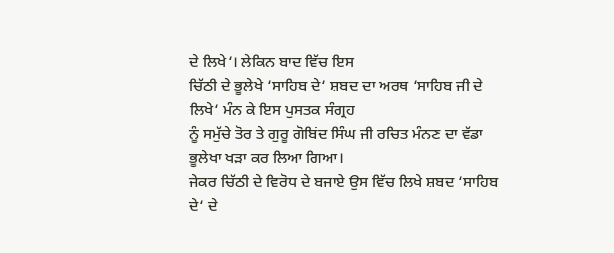ਦੇ ਲਿਖੇ‘। ਲੇਕਿਨ ਬਾਦ ਵਿੱਚ ਇਸ
ਚਿੱਠੀ ਦੇ ਭੂਲੇਖੇ ‘ਸਾਹਿਬ ਦੇ‘ ਸ਼ਬਦ ਦਾ ਅਰਥ ‘ਸਾਹਿਬ ਜੀ ਦੇ ਲਿਖੇ‘ ਮੰਨ ਕੇ ਇਸ ਪੁਸਤਕ ਸੰਗ੍ਰਹ
ਨੂੰ ਸਮੁੱਚੇ ਤੋਰ ਤੇ ਗੁਰੂ ਗੋਬਿਂਦ ਸਿੰਘ ਜੀ ਰਚਿਤ ਮੰਨਣ ਦਾ ਵੱਡਾ ਭੂਲੇਖਾ ਖੜਾ ਕਰ ਲਿਆ ਗਿਆ।
ਜੇਕਰ ਚਿੱਠੀ ਦੇ ਵਿਰੋਧ ਦੇ ਬਜਾਏ ਉਸ ਵਿੱਚ ਲਿਖੇ ਸ਼ਬਦ ‘ਸਾਹਿਬ ਦੇ‘ ਦੇ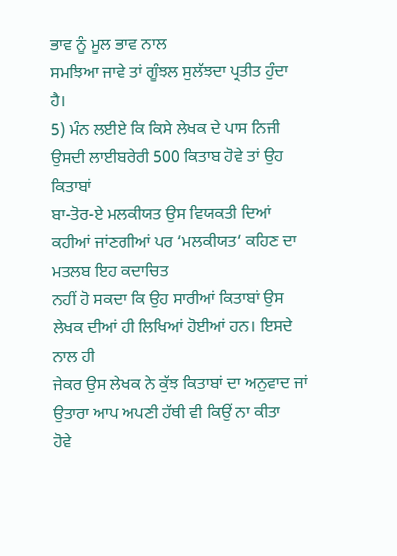ਭਾਵ ਨੂੰ ਮੂਲ ਭਾਵ ਨਾਲ
ਸਮਝਿਆ ਜਾਵੇ ਤਾਂ ਗੂੰਝਲ ਸੁਲੱਝਦਾ ਪ੍ਰਤੀਤ ਹੁੰਦਾ ਹੈ।
5) ਮੰਨ ਲਈਏ ਕਿ ਕਿਸੇ ਲੇਖਕ ਦੇ ਪਾਸ ਨਿਜੀ ਉਸਦੀ ਲਾਈਬਰੇਰੀ 500 ਕਿਤਾਬ ਹੋਵੇ ਤਾਂ ਉਹ ਕਿਤਾਬਾਂ
ਬਾ-ਤੋਰ-ਏ ਮਲਕੀਯਤ ਉਸ ਵਿਯਕਤੀ ਦਿਆਂ ਕਹੀਆਂ ਜਾਂਣਗੀਆਂ ਪਰ ‘ਮਲਕੀਯਤ‘ ਕਹਿਣ ਦਾ ਮਤਲਬ ਇਹ ਕਦਾਚਿਤ
ਨਹੀਂ ਹੋ ਸਕਦਾ ਕਿ ਉਹ ਸਾਰੀਆਂ ਕਿਤਾਬਾਂ ਉਸ ਲੇਖਕ ਦੀਆਂ ਹੀ ਲਿਖਿਆਂ ਹੋਈਆਂ ਹਨ। ਇਸਦੇ ਨਾਲ ਹੀ
ਜੇਕਰ ਉਸ ਲੇਖਕ ਨੇ ਕੁੱਝ ਕਿਤਾਬਾਂ ਦਾ ਅਨੁਵਾਦ ਜਾਂ ਉਤਾਰਾ ਆਪ ਅਪਣੀ ਹੱਥੀ ਵੀ ਕਿਉਂ ਨਾ ਕੀਤਾ
ਹੋਵੇ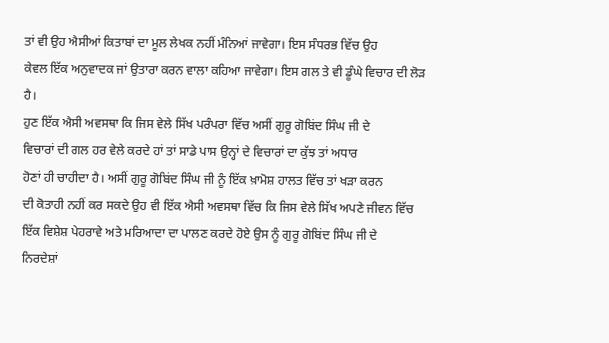ਤਾਂ ਵੀ ਉਹ ਐਸੀਆਂ ਕਿਤਾਬਾਂ ਦਾ ਮੂਲ ਲੇਖਕ ਨਹੀਂ ਮੰਨਿਆਂ ਜਾਵੇਗਾ। ਇਸ ਸੰਧਰਭ ਵਿੱਚ ਉਹ
ਕੇਵਲ ਇੱਕ ਅਨੁਵਾਦਕ ਜਾਂ ਉਤਾਰਾ ਕਰਨ ਵਾਲਾ ਕਹਿਆ ਜਾਵੇਗਾ। ਇਸ ਗਲ ਤੇ ਵੀ ਡੂੰਘੇ ਵਿਚਾਰ ਦੀ ਲੋੜ
ਹੈ।
ਹੁਣ ਇੱਕ ਐਸੀ ਅਵਸਥਾ ਕਿ ਜਿਸ ਵੇਲੇ ਸਿੱਖ ਪਰੰਪਰਾ ਵਿੱਚ ਅਸੀਂ ਗੁਰੂ ਗੋਬਿਂਦ ਸਿੰਘ ਜੀ ਦੇ
ਵਿਚਾਰਾਂ ਦੀ ਗਲ ਹਰ ਵੇਲੇ ਕਰਦੇ ਹਾਂ ਤਾਂ ਸਾਡੇ ਪਾਸ ਉਨ੍ਹਾਂ ਦੇ ਵਿਚਾਰਾਂ ਦਾ ਕੁੱਝ ਤਾਂ ਅਧਾਰ
ਹੋਣਾਂ ਹੀ ਚਾਹੀਦਾ ਹੈ। ਅਸੀਂ ਗੁਰੂ ਗੋਬਿਂਦ ਸਿੰਘ ਜੀ ਨੂੰ ਇੱਕ ਖ਼ਾਮੋਸ਼ ਹਾਲਤ ਵਿੱਚ ਤਾਂ ਖੜਾ ਕਰਨ
ਦੀ ਕੋਤਾਹੀ ਨਹੀਂ ਕਰ ਸਕਦੇ ਉਹ ਵੀ ਇੱਕ ਐਸੀ ਅਵਸਥਾ ਵਿੱਚ ਕਿ ਜਿਸ ਵੇਲੇ ਸਿੱਖ ਅਪਣੇ ਜੀਵਨ ਵਿੱਚ
ਇੱਕ ਵਿਸ਼ੇਸ਼ ਪੇਹਰਾਵੇ ਅਤੇ ਮਰਿਆਦਾ ਦਾ ਪਾਲਣ ਕਰਦੇ ਹੋਏ ਉਸ ਨੂੰ ਗੁਰੂ ਗੋਬਿਂਦ ਸਿੰਘ ਜੀ ਦੇ
ਨਿਰਦੇਸ਼ਾਂ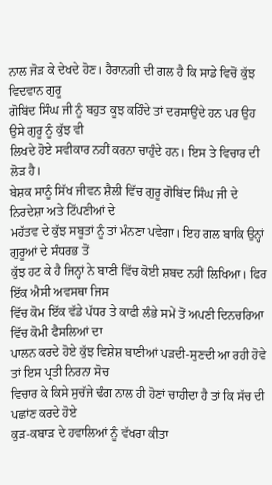ਨਾਲ ਜੋੜ ਕੇ ਦੇਖਦੇ ਹੋਣ। ਹੈਰਾਨਗੀ ਦੀ ਗਲ ਹੈ ਕਿ ਸਾਡੇ ਵਿਚੋਂ ਕੁੱਝ ਵਿਦਵਾਨ ਗੁਰੂ
ਗੋਬਿਂਦ ਸਿੰਘ ਜੀ ਨੂੰ ਬਹੁਤ ਕੂਝ ਕਹਿੰਦੇ ਤਾਂ ਦਰਸਾਉਂਦੇ ਹਨ ਪਰ ਉਹ ਉਸੇ ਗੁਰੂ ਨੂੰ ਕੁੱਝ ਵੀ
ਲਿਖਦੇ ਹੋਏ ਸਵੀਕਾਰ ਨਹੀਂ ਕਰਨਾ ਚਾਹੁੰਦੇ ਹਨ। ਇਸ ਤੇ ਵਿਚਾਰ ਦੀ ਲੋੜ ਹੈ।
ਬੇਸ਼ਕ ਸਾਨੂੰ ਸਿੱਖ ਜੀਵਨ ਸ਼ੈਲੀ ਵਿੱਚ ਗੁਰੂ ਗੋਬਿਂਦ ਸਿੰਘ ਜੀ ਦੇ ਨਿਰਦੇਸ਼ਾ ਅਤੇ ਟਿੱਪਣੀਆਂ ਦੇ
ਮਹੱਤਵ ਦੇ ਕੁੱਝ ਸਬੂਤਾਂ ਨੂੰ ਤਾਂ ਮੰਨਣਾ ਪਵੇਗਾ। ਇਹ ਗਲ ਬਾਕਿ ਉਨ੍ਹਾਂ ਗੁਰੂਆਂ ਦੇ ਸੰਧਰਭ ਤੋਂ
ਕੁੱਝ ਹਟ ਕੇ ਹੈ ਜਿਨ੍ਹਾਂ ਨੇ ਬਾਣੀ ਵਿੱਚ ਕੋਈ ਸ਼ਬਦ ਨਹੀਂ ਲਿਖਿਆ। ਫਿਰ ਇੱਕ ਐਸੀ ਅਵਸਥਾ ਜਿਸ
ਵਿੱਚ ਕੋਮ ਇੱਕ ਵੱਡੇ ਪੱਧਰ ਤੇ ਕਾਫੀ ਲੰਭੇ ਸਮੇਂ ਤੋਂ ਅਪਣੀ ਦਿਨਚਰਿਆ ਵਿੱਚ ਕੋਮੀ ਫੈਸਲਿਆਂ ਦਾ
ਪਾਲਨ ਕਰਦੇ ਹੋਏ ਕੁੱਝ ਵਿਸ਼ੇਸ਼ ਬਾਣੀਆਂ ਪੜਦੀ-ਸੁਣਦੀ ਆ ਰਹੀ ਹੋਵੇ ਤਾਂ ਇਸ ਪ੍ਰਤੀ ਨਿਰਨਾ ਸੋਚ
ਵਿਚਾਰ ਕੇ ਕਿਸੇ ਸੁਚੱਜੇ ਢੰਗ ਨਾਲ ਹੀ ਹੋਣਾਂ ਚਾਹੀਦਾ ਹੈ ਤਾਂ ਕਿ ਸੱਚ ਦੀ ਪਛਾਂਣ ਕਰਦੇ ਹੋਏ
ਕੁੜ-ਕਬਾੜ ਦੇ ਹਵਾਲਿਆਂ ਨੂੰ ਵੱਖਰਾ ਕੀਤਾ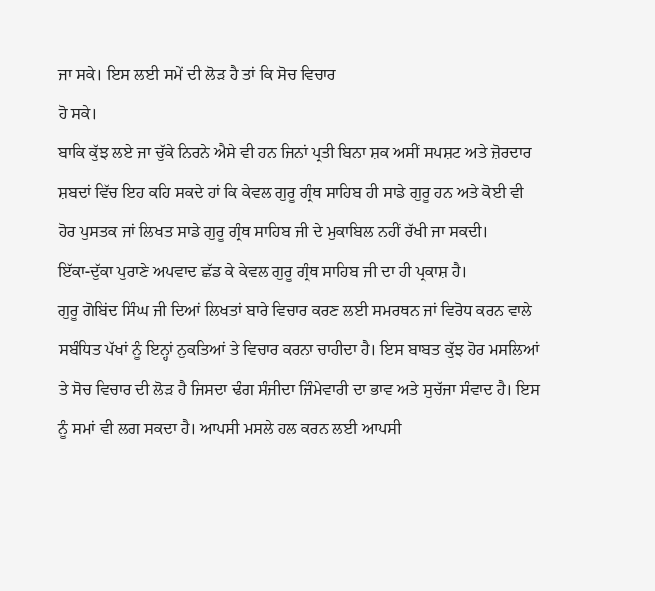ਜਾ ਸਕੇ। ਇਸ ਲਈ ਸਮੇਂ ਦੀ ਲੋੜ ਹੈ ਤਾਂ ਕਿ ਸੋਚ ਵਿਚਾਰ
ਹੋ ਸਕੇ।
ਬਾਕਿ ਕੁੱਝ ਲਏ ਜਾ ਚੁੱਕੇ ਨਿਰਨੇ ਐਸੇ ਵੀ ਹਨ ਜਿਨਾਂ ਪ੍ਰਤੀ ਬਿਨਾ ਸ਼ਕ ਅਸੀਂ ਸਪਸ਼ਟ ਅਤੇ ਜ਼ੋਰਦਾਰ
ਸ਼ਬਦਾਂ ਵਿੱਚ ਇਹ ਕਹਿ ਸਕਦੇ ਹਾਂ ਕਿ ਕੇਵਲ ਗੁਰੂ ਗ੍ਰੰਥ ਸਾਹਿਬ ਹੀ ਸਾਡੇ ਗੁਰੂ ਹਨ ਅਤੇ ਕੋਈ ਵੀ
ਹੋਰ ਪੁਸਤਕ ਜਾਂ ਲਿਖਤ ਸਾਡੇ ਗੁਰੂ ਗ੍ਰੰਥ ਸਾਹਿਬ ਜੀ ਦੇ ਮੁਕਾਬਿਲ ਨਹੀਂ ਰੱਖੀ ਜਾ ਸਕਦੀ।
ਇੱਕਾ-ਦੁੱਕਾ ਪੁਰਾਣੇ ਅਪਵਾਦ ਛੱਡ ਕੇ ਕੇਵਲ ਗੁਰੂ ਗ੍ਰੰਥ ਸਾਹਿਬ ਜੀ ਦਾ ਹੀ ਪ੍ਰਕਾਸ਼ ਹੈ।
ਗੁਰੂ ਗੋਬਿਂਦ ਸਿੰਘ ਜੀ ਦਿਆਂ ਲਿਖਤਾਂ ਬਾਰੇ ਵਿਚਾਰ ਕਰਣ ਲਈ ਸਮਰਥਨ ਜਾਂ ਵਿਰੋਧ ਕਰਨ ਵਾਲੇ
ਸਬੰਧਿਤ ਪੱਖਾਂ ਨੂੰ ਇਨ੍ਹਾਂ ਨੁਕਤਿਆਂ ਤੇ ਵਿਚਾਰ ਕਰਨਾ ਚਾਹੀਦਾ ਹੈ। ਇਸ ਬਾਬਤ ਕੁੱਝ ਹੋਰ ਮਸਲਿਆਂ
ਤੇ ਸੋਚ ਵਿਚਾਰ ਦੀ ਲੋੜ ਹੈ ਜਿਸਦਾ ਢੰਗ ਸੰਜੀਦਾ ਜਿੰਮੇਵਾਰੀ ਦਾ ਭਾਵ ਅਤੇ ਸੁਚੱਜਾ ਸੰਵਾਦ ਹੈ। ਇਸ
ਨੂੰ ਸਮਾਂ ਵੀ ਲਗ ਸਕਦਾ ਹੈ। ਆਪਸੀ ਮਸਲੇ ਹਲ ਕਰਨ ਲਈ ਆਪਸੀ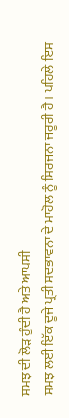ਸਮਝ ਦੀ ਲੋੜ ਹੁੰਦੀ ਹੈ ਅਤੇ ਆਪਸੀ
ਸਮਝ ਲਈ ਇੱਕ ਦੂਜੇ ਪ੍ਰਤੀ ਸਦਭਾਵਨਾ ਦੇ ਮਾਹੋਲ ਨੂੰ ਸਿਰਜਨਾ ਜਰੂਰੀ ਹੈ। ਪਹਿਲੇ ਇਸ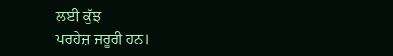ਲਈ ਕੁੱਝ
ਪਰਹੇਜ਼ ਜਰੂਰੀ ਹਨ।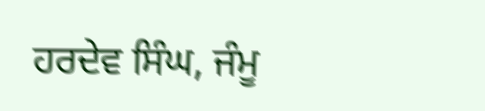ਹਰਦੇਵ ਸਿੰਘ, ਜੰਮੂ